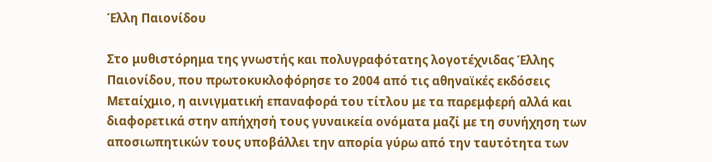Έλλη Παιονίδου

Στο μυθιστόρημα της γνωστής και πολυγραφότατης λογοτέχνιδας Έλλης Παιονίδου, που πρωτοκυκλοφόρησε το 2004 από τις αθηναϊκές εκδόσεις Μεταίχμιο, η αινιγματική επαναφορά του τίτλου με τα παρεμφερή αλλά και διαφορετικά στην απήχησή τους γυναικεία ονόματα μαζί με τη συνήχηση των αποσιωπητικών τους υποβάλλει την απορία γύρω από την ταυτότητα των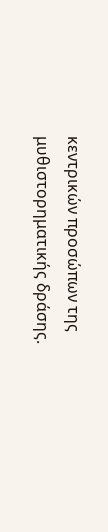κεντρικών προσώπων της μυθιστορηματικής δράσης.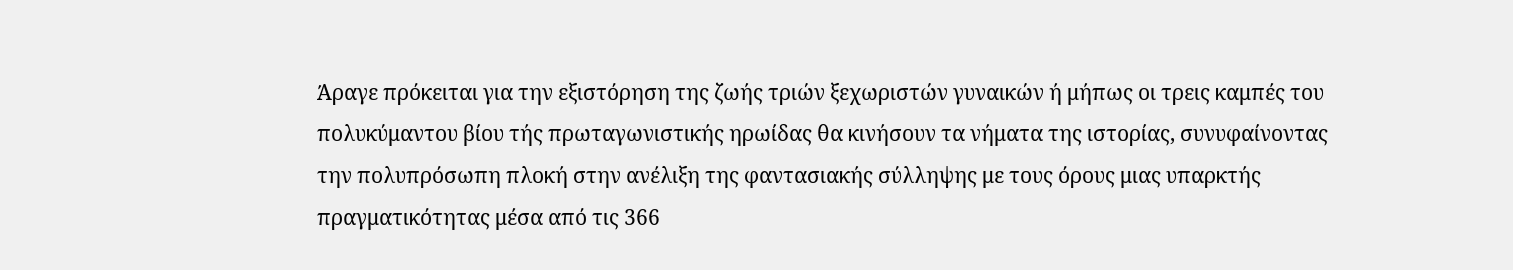Άραγε πρόκειται για την εξιστόρηση της ζωής τριών ξεχωριστών γυναικών ή μήπως οι τρεις καμπές του πολυκύμαντου βίου τής πρωταγωνιστικής ηρωίδας θα κινήσουν τα νήματα της ιστορίας, συνυφαίνοντας την πολυπρόσωπη πλοκή στην ανέλιξη της φαντασιακής σύλληψης με τους όρους μιας υπαρκτής πραγματικότητας μέσα από τις 366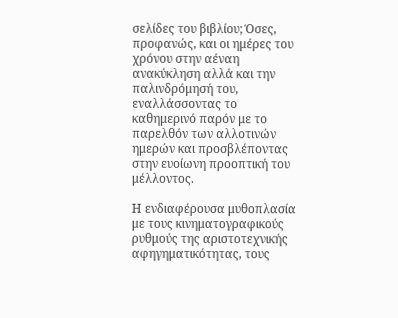σελίδες του βιβλίου; Όσες, προφανώς, και οι ημέρες του χρόνου στην αέναη ανακύκληση αλλά και την παλινδρόμησή του, εναλλάσσοντας το καθημερινό παρόν με το παρελθόν των αλλοτινών ημερών και προσβλέποντας στην ευοίωνη προοπτική του μέλλοντος.

Η ενδιαφέρουσα μυθοπλασία με τους κινηματογραφικούς ρυθμούς της αριστοτεχνικής αφηγηματικότητας, τους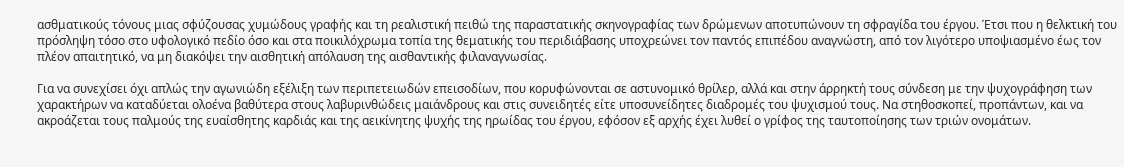ασθματικούς τόνους μιας σφύζουσας χυμώδους γραφής και τη ρεαλιστική πειθώ της παραστατικής σκηνογραφίας των δρώμενων αποτυπώνουν τη σφραγίδα του έργου. Έτσι που η θελκτική του πρόσληψη τόσο στο υφολογικό πεδίο όσο και στα ποικιλόχρωμα τοπία της θεματικής του περιδιάβασης υποχρεώνει τον παντός επιπέδου αναγνώστη, από τον λιγότερο υποψιασμένο έως τον πλέον απαιτητικό, να μη διακόψει την αισθητική απόλαυση της αισθαντικής φιλαναγνωσίας.

Για να συνεχίσει όχι απλώς την αγωνιώδη εξέλιξη των περιπετειωδών επεισοδίων, που κορυφώνονται σε αστυνομικό θρίλερ, αλλά και στην άρρηκτή τους σύνδεση με την ψυχογράφηση των χαρακτήρων να καταδύεται ολοένα βαθύτερα στους λαβυρινθώδεις μαιάνδρους και στις συνειδητές είτε υποσυνείδητες διαδρομές του ψυχισμού τους. Να στηθοσκοπεί, προπάντων, και να ακροάζεται τους παλμούς της ευαίσθητης καρδιάς και της αεικίνητης ψυχής της ηρωίδας του έργου, εφόσον εξ αρχής έχει λυθεί ο γρίφος της ταυτοποίησης των τριών ονομάτων.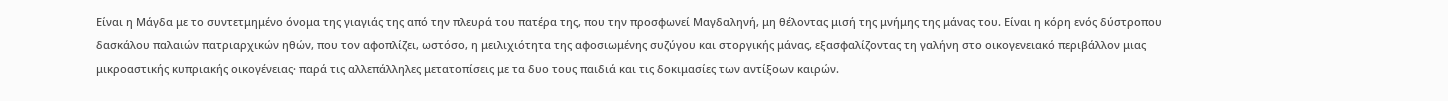Είναι η Μάγδα με το συντετμημένο όνομα της γιαγιάς της από την πλευρά του πατέρα της, που την προσφωνεί Μαγδαληνή, μη θέλοντας μισή της μνήμης της μάνας του. Είναι η κόρη ενός δύστροπου δασκάλου παλαιών πατριαρχικών ηθών, που τον αφοπλίζει, ωστόσο, η μειλιχιότητα της αφοσιωμένης συζύγου και στοργικής μάνας, εξασφαλίζοντας τη γαλήνη στο οικογενειακό περιβάλλον μιας μικροαστικής κυπριακής οικογένειας· παρά τις αλλεπάλληλες μετατοπίσεις με τα δυο τους παιδιά και τις δοκιμασίες των αντίξοων καιρών.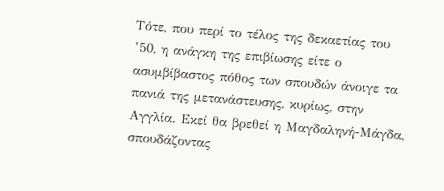Τότε, που περί το τέλος της δεκαετίας του ’50, η ανάγκη της επιβίωσης είτε ο ασυμβίβαστος πόθος των σπουδών άνοιγε τα πανιά της μετανάστευσης, κυρίως, στην Αγγλία. Εκεί θα βρεθεί η Μαγδαληνή-Μάγδα, σπουδάζοντας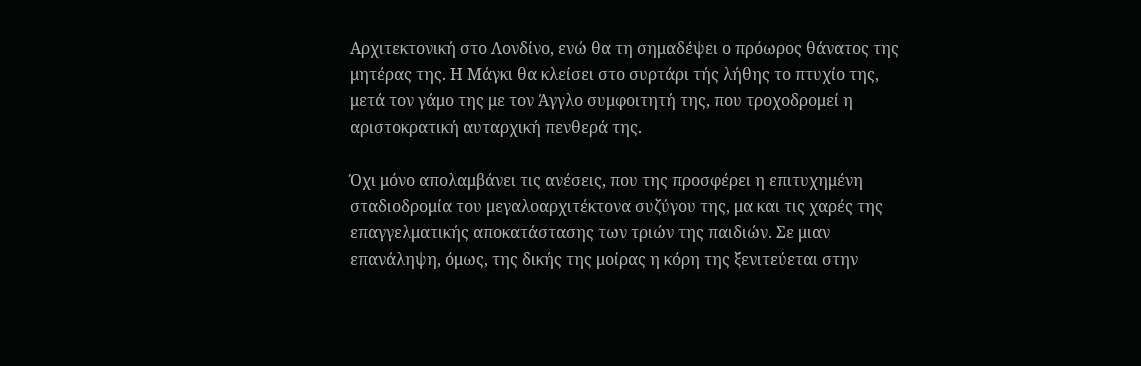Αρχιτεκτονική στο Λονδίνο, ενώ θα τη σημαδέψει ο πρόωρος θάνατος της μητέρας της. Η Μάγκι θα κλείσει στο συρτάρι τής λήθης το πτυχίο της, μετά τον γάμο της με τον Άγγλο συμφοιτητή της, που τροχοδρομεί η αριστοκρατική αυταρχική πενθερά της.

Όχι μόνο απολαμβάνει τις ανέσεις, που της προσφέρει η επιτυχημένη σταδιοδρομία του μεγαλοαρχιτέκτονα συζύγου της, μα και τις χαρές της επαγγελματικής αποκατάστασης των τριών της παιδιών. Σε μιαν επανάληψη, όμως, της δικής της μοίρας η κόρη της ξενιτεύεται στην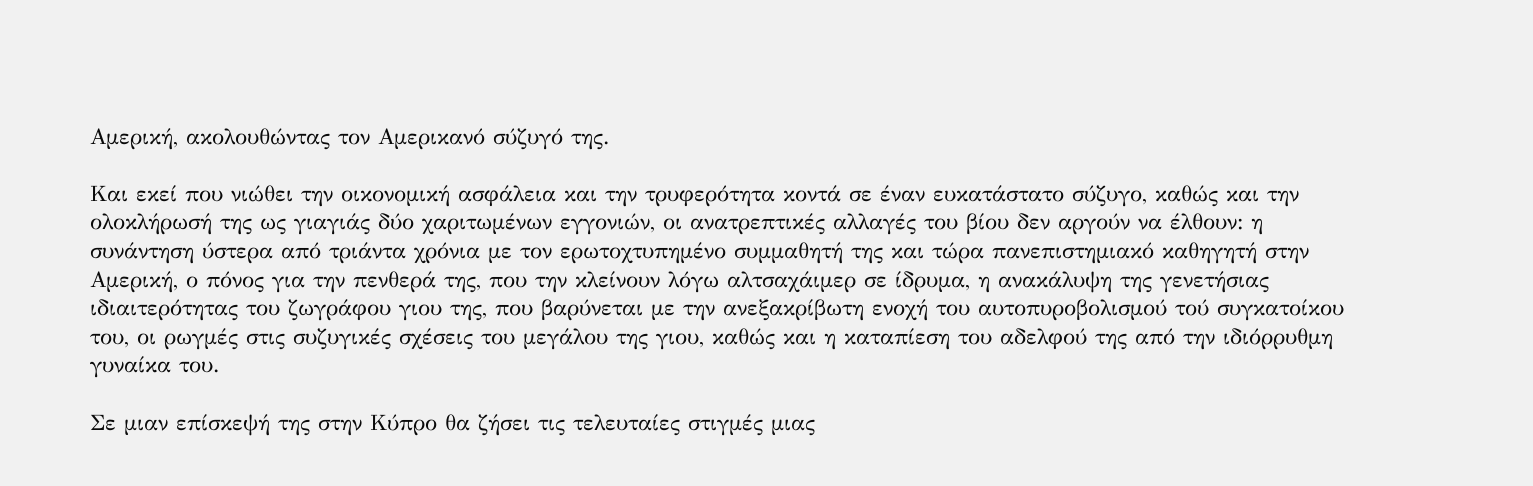Αμερική, ακολουθώντας τον Αμερικανό σύζυγό της.

Και εκεί που νιώθει την οικονομική ασφάλεια και την τρυφερότητα κοντά σε έναν ευκατάστατο σύζυγο, καθώς και την ολοκλήρωσή της ως γιαγιάς δύο χαριτωμένων εγγονιών, οι ανατρεπτικές αλλαγές του βίου δεν αργούν να έλθουν: η συνάντηση ύστερα από τριάντα χρόνια με τον ερωτοχτυπημένο συμμαθητή της και τώρα πανεπιστημιακό καθηγητή στην Αμερική, ο πόνος για την πενθερά της, που την κλείνουν λόγω αλτσαχάιμερ σε ίδρυμα, η ανακάλυψη της γενετήσιας ιδιαιτερότητας του ζωγράφου γιου της, που βαρύνεται με την ανεξακρίβωτη ενοχή του αυτοπυροβολισμού τού συγκατοίκου του, οι ρωγμές στις συζυγικές σχέσεις του μεγάλου της γιου, καθώς και η καταπίεση του αδελφού της από την ιδιόρρυθμη γυναίκα του.

Σε μιαν επίσκεψή της στην Κύπρο θα ζήσει τις τελευταίες στιγμές μιας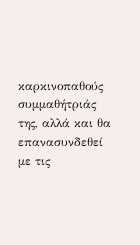καρκινοπαθούς συμμαθήτριάς της, αλλά και θα επανασυνδεθεί με τις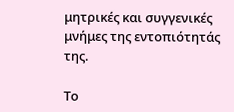μητρικές και συγγενικές μνήμες της εντοπιότητάς της.

Το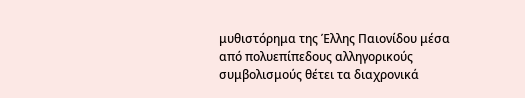μυθιστόρημα της Έλλης Παιονίδου μέσα από πολυεπίπεδους αλληγορικούς συμβολισμούς θέτει τα διαχρονικά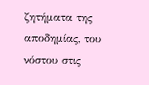ζητήματα της αποδημίας, του νόστου στις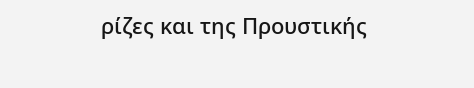ρίζες και της Προυστικής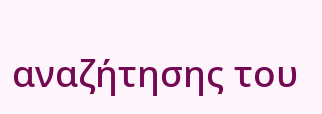αναζήτησης του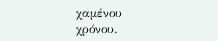χαμένου χρόνου.